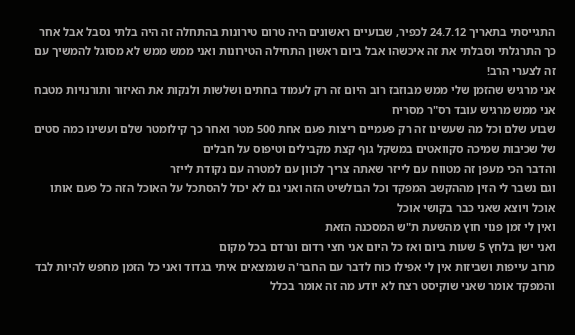התגייסתי בתאריך 24.7.12 לכפיר, שבועיים ראשונים היה טרום טירונות בהתחלה זה היה בלתי נסבל אבל אחר כך התרגלתי וסבלתי את זה איכשהו אבל ביום ראשון התחילה הטירונות ואני ממש ממש לא מסוגל להמשיך עם זה לצערי הרב!
אני מרגיש שהזמן שלי ממש מבוזבז רוב היום זה רק לעמוד בחתים ושלשות ולנקות את האיזור ותורנויות מטבח אני ממש מרגיש עובד רס"ר מסריח
שבוע שלם וכל מה שעשינו זה רק פעמיים ריצות פעם אחת 500 מטר ואחר כך קילומטר שלם ועשינו כמה סטים של שכיבות שמיכה סקוואטים במשקל גוף קצת מקבילים וטיפוס על חבלים
והדבר הכי מעפן זה מטווח עם לייזר שאתה צריך לכוון עם למטרה עם נקודת לייזר
וגם נשבר לי הזין מההקשב המפקד וכל הבולשיט הזה ואני גם לא יכול להסתכל על האוכל הזה כל פעם אותו אוכל ויוצא שאני כבר בקושי אוכל
ואין לי זמן פנוי חוץ מהשעת ת"ש המסכנה הזאת
ואני ישן בלחץ 5 שעות ביום ואז כל היום אני חצי רדום ונרדם בכל מקום
מרוב עייפות ושביזות אין לי אפילו כוח לדבר עם החבר'ה שנמצאים איתי בגדוד ואני כל הזמן מחפש להיות לבד
והמפקד אומר שאני שוקיסט רצח לא יודע מה זה אומר בכלל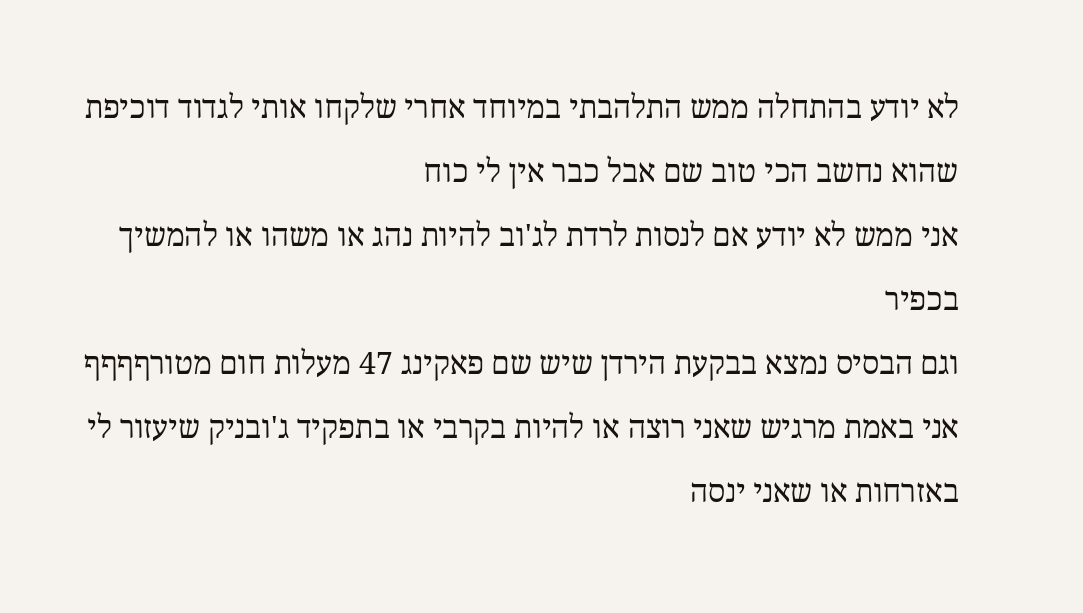לא יודע בהתחלה ממש התלהבתי במיוחד אחרי שלקחו אותי לגדוד דוכיפת שהוא נחשב הכי טוב שם אבל כבר אין לי כוח
אני ממש לא יודע אם לנסות לרדת לג'וב להיות נהג או משהו או להמשיך בכפיר
וגם הבסיס נמצא בבקעת הירדן שיש שם פאקינג 47 מעלות חום מטורףףףף
אני באמת מרגיש שאני רוצה או להיות בקרבי או בתפקיד ג'ובניק שיעזור לי באזרחות או שאני ינסה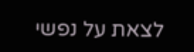לצאת על נפשי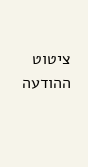ציטוט ההודעה